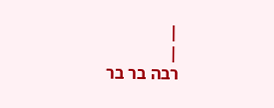|
|
רבה בר בר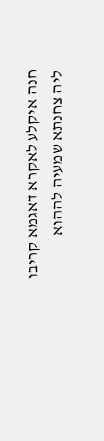חנה איקלע לאקרא דאגמא קריבו ליה צחנתא שמעיה לההוא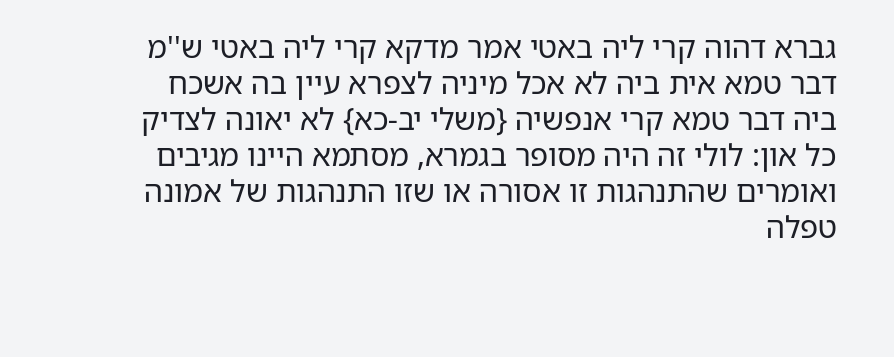גברא דהוה קרי ליה באטי אמר מדקא קרי ליה באטי ש''מ דבר טמא אית ביה לא אכל מיניה לצפרא עיין בה אשכח ביה דבר טמא קרי אנפשיה {משלי יב-כא} לא יאונה לצדיק כל און: לולי זה היה מסופר בגמרא, מסתמא היינו מגיבים ואומרים שהתנהגות זו אסורה או שזו התנהגות של אמונה טפלה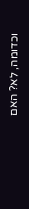וכדומה, לא? האם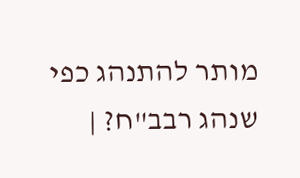מותר להתנהג כפי שנהג רבב"ח? |